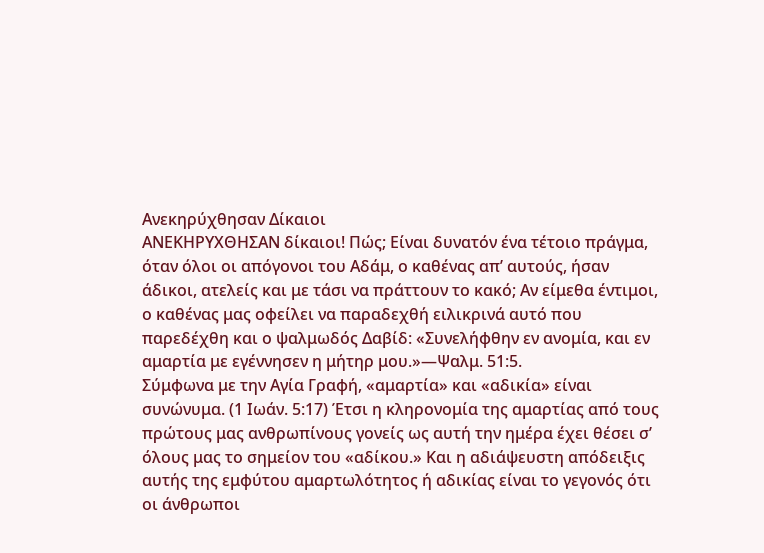Ανεκηρύχθησαν Δίκαιοι
ΑΝΕΚΗΡΥΧΘΗΣΑΝ δίκαιοι! Πώς; Είναι δυνατόν ένα τέτοιο πράγμα, όταν όλοι οι απόγονοι του Αδάμ, ο καθένας απ’ αυτούς, ήσαν άδικοι, ατελείς και με τάσι να πράττουν το κακό; Αν είμεθα έντιμοι, ο καθένας μας οφείλει να παραδεχθή ειλικρινά αυτό που παρεδέχθη και ο ψαλμωδός Δαβίδ: «Συνελήφθην εν ανομία, και εν αμαρτία με εγέννησεν η μήτηρ μου.»—Ψαλμ. 51:5.
Σύμφωνα με την Αγία Γραφή, «αμαρτία» και «αδικία» είναι συνώνυμα. (1 Ιωάν. 5:17) Έτσι η κληρονομία της αμαρτίας από τους πρώτους μας ανθρωπίνους γονείς ως αυτή την ημέρα έχει θέσει σ’ όλους μας το σημείον του «αδίκου.» Και η αδιάψευστη απόδειξις αυτής της εμφύτου αμαρτωλότητος ή αδικίας είναι το γεγονός ότι οι άνθρωποι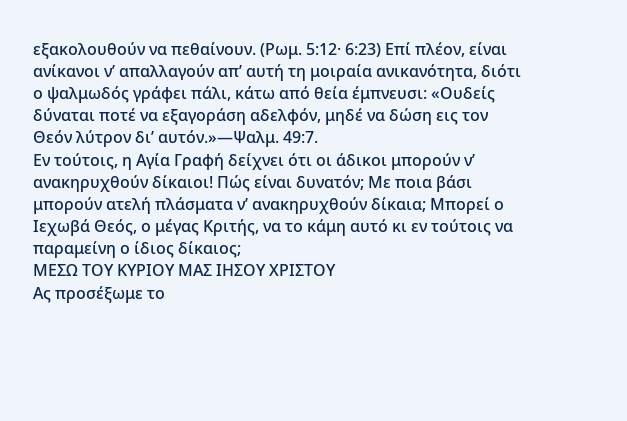εξακολουθούν να πεθαίνουν. (Ρωμ. 5:12· 6:23) Επί πλέον, είναι ανίκανοι ν’ απαλλαγούν απ’ αυτή τη μοιραία ανικανότητα, διότι ο ψαλμωδός γράφει πάλι, κάτω από θεία έμπνευσι: «Ουδείς δύναται ποτέ να εξαγοράση αδελφόν, μηδέ να δώση εις τον Θεόν λύτρον δι’ αυτόν.»—Ψαλμ. 49:7.
Εν τούτοις, η Αγία Γραφή δείχνει ότι οι άδικοι μπορούν ν’ ανακηρυχθούν δίκαιοι! Πώς είναι δυνατόν; Με ποια βάσι μπορούν ατελή πλάσματα ν’ ανακηρυχθούν δίκαια; Μπορεί ο Ιεχωβά Θεός, ο μέγας Κριτής, να το κάμη αυτό κι εν τούτοις να παραμείνη ο ίδιος δίκαιος;
ΜΕΣΩ ΤΟΥ ΚΥΡΙΟΥ ΜΑΣ ΙΗΣΟΥ ΧΡΙΣΤΟΥ
Ας προσέξωμε το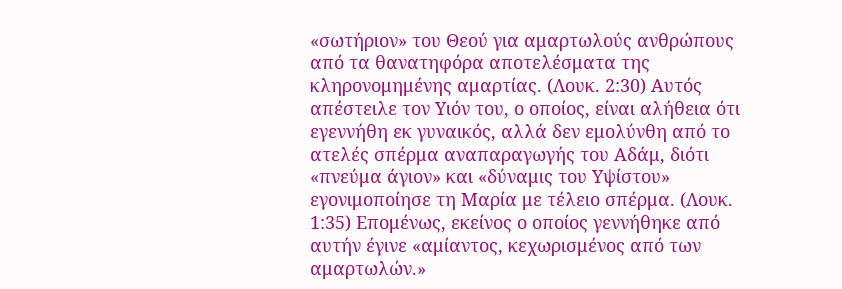«σωτήριον» του Θεού για αμαρτωλούς ανθρώπους από τα θανατηφόρα αποτελέσματα της κληρονομημένης αμαρτίας. (Λουκ. 2:30) Αυτός απέστειλε τον Υιόν του, ο οποίος, είναι αλήθεια ότι εγεννήθη εκ γυναικός, αλλά δεν εμολύνθη από το ατελές σπέρμα αναπαραγωγής του Αδάμ, διότι «πνεύμα άγιον» και «δύναμις του Υψίστου» εγονιμοποίησε τη Μαρία με τέλειο σπέρμα. (Λουκ. 1:35) Επομένως, εκείνος ο οποίος γεννήθηκε από αυτήν έγινε «αμίαντος, κεχωρισμένος από των αμαρτωλών.»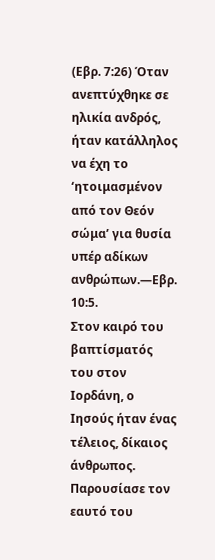(Εβρ. 7:26) Όταν ανεπτύχθηκε σε ηλικία ανδρός, ήταν κατάλληλος να έχη το ‘ητοιμασμένον από τον Θεόν σώμα’ για θυσία υπέρ αδίκων ανθρώπων.—Εβρ. 10:5.
Στον καιρό του βαπτίσματός του στον Ιορδάνη, ο Ιησούς ήταν ένας τέλειος, δίκαιος άνθρωπος. Παρουσίασε τον εαυτό του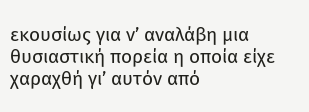εκουσίως για ν’ αναλάβη μια θυσιαστική πορεία η οποία είχε χαραχθή γι’ αυτόν από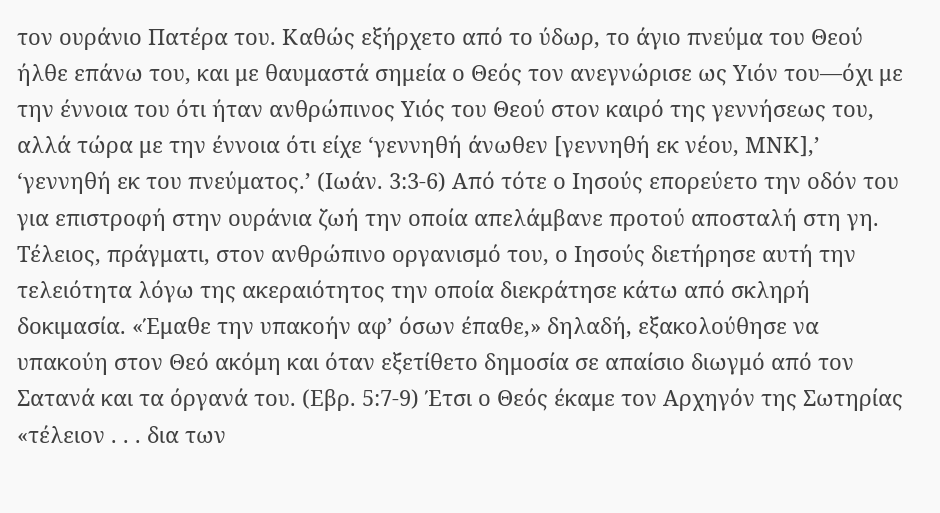τον ουράνιο Πατέρα του. Καθώς εξήρχετο από το ύδωρ, το άγιο πνεύμα του Θεού ήλθε επάνω του, και με θαυμαστά σημεία ο Θεός τον ανεγνώρισε ως Υιόν του—όχι με την έννοια του ότι ήταν ανθρώπινος Υιός του Θεού στον καιρό της γεννήσεως του, αλλά τώρα με την έννοια ότι είχε ‘γεννηθή άνωθεν [γεννηθή εκ νέου, ΜΝΚ],’ ‘γεννηθή εκ του πνεύματος.’ (Ιωάν. 3:3-6) Από τότε ο Ιησούς επορεύετο την οδόν του για επιστροφή στην ουράνια ζωή την οποία απελάμβανε προτού αποσταλή στη γη.
Τέλειος, πράγματι, στον ανθρώπινο οργανισμό του, ο Ιησούς διετήρησε αυτή την τελειότητα λόγω της ακεραιότητος την οποία διεκράτησε κάτω από σκληρή δοκιμασία. «Έμαθε την υπακοήν αφ’ όσων έπαθε,» δηλαδή, εξακολούθησε να υπακούη στον Θεό ακόμη και όταν εξετίθετο δημοσία σε απαίσιο διωγμό από τον Σατανά και τα όργανά του. (Εβρ. 5:7-9) Έτσι ο Θεός έκαμε τον Αρχηγόν της Σωτηρίας «τέλειον . . . δια των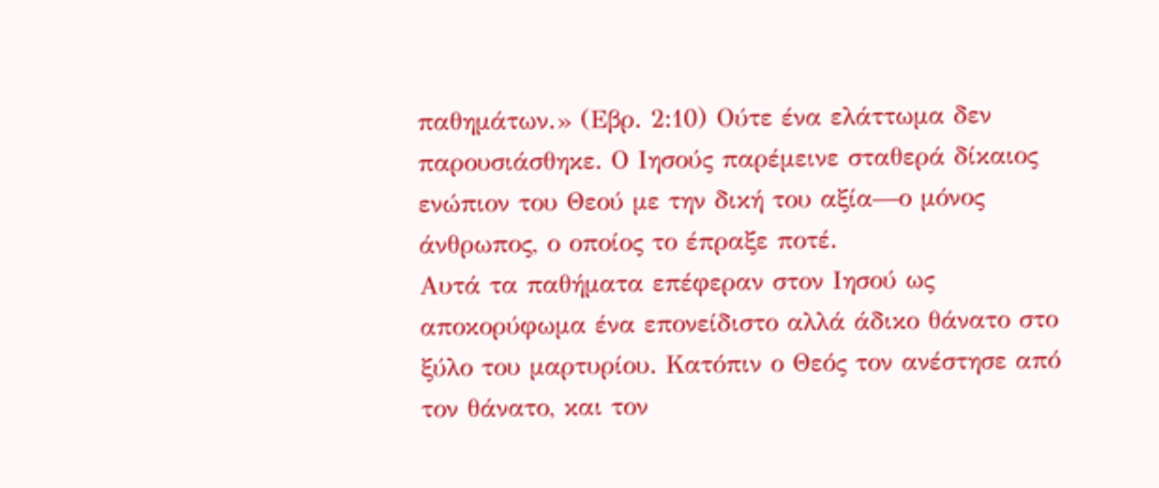παθημάτων.» (Εβρ. 2:10) Ούτε ένα ελάττωμα δεν παρουσιάσθηκε. Ο Ιησούς παρέμεινε σταθερά δίκαιος ενώπιον του Θεού με την δική του αξία—ο μόνος άνθρωπος, ο οποίος το έπραξε ποτέ.
Αυτά τα παθήματα επέφεραν στον Ιησού ως αποκορύφωμα ένα επονείδιστο αλλά άδικο θάνατο στο ξύλο του μαρτυρίου. Κατόπιν ο Θεός τον ανέστησε από τον θάνατο, και τον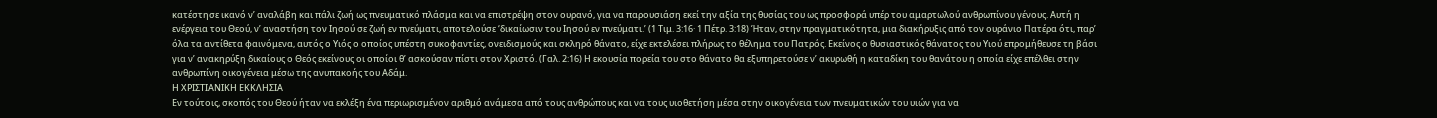κατέστησε ικανό ν’ αναλάβη και πάλι ζωή ως πνευματικό πλάσμα και να επιστρέψη στον ουρανό, για να παρουσιάση εκεί την αξία της θυσίας του ως προσφορά υπέρ του αμαρτωλού ανθρωπίνου γένους. Αυτή η ενέργεια του Θεού, ν’ αναστήση τον Ιησού σε ζωή εν πνεύματι, αποτελούσε ‘δικαίωσιν του Ιησού εν πνεύματι.’ (1 Τιμ. 3:16· 1 Πέτρ. 3:18) Ήταν, στην πραγματικότητα, μια διακήρυξις από τον ουράνιο Πατέρα ότι, παρ’ όλα τα αντίθετα φαινόμενα, αυτός ο Υιός ο οποίος υπέστη συκοφαντίες, ονειδισμούς και σκληρό θάνατο, είχε εκτελέσει πλήρως το θέλημα του Πατρός. Εκείνος ο θυσιαστικός θάνατος του Υιού επρομήθευσε τη βάσι για ν’ ανακηρύξη δικαίους ο Θεός εκείνους οι οποίοι θ’ ασκούσαν πίστι στον Χριστό. (Γαλ. 2:16) Η εκουσία πορεία του στο θάνατο θα εξυπηρετούσε ν’ ακυρωθή η καταδίκη του θανάτου η οποία είχε επέλθει στην ανθρωπίνη οικογένεια μέσω της ανυπακοής του Αδάμ.
Η ΧΡΙΣΤΙΑΝΙΚΗ ΕΚΚΛΗΣΙΑ
Εν τούτοις, σκοπός του Θεού ήταν να εκλέξη ένα περιωρισμένον αριθμό ανάμεσα από τους ανθρώπους και να τους υιοθετήση μέσα στην οικογένεια των πνευματικών του υιών για να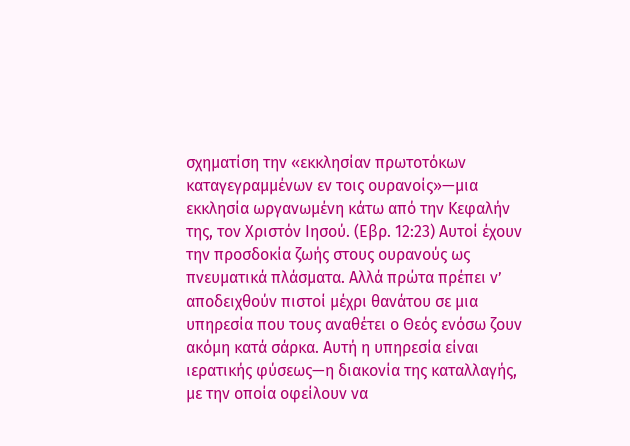σχηματίση την «εκκλησίαν πρωτοτόκων καταγεγραμμένων εν τοις ουρανοίς»—μια εκκλησία ωργανωμένη κάτω από την Κεφαλήν της, τον Χριστόν Ιησού. (Εβρ. 12:23) Αυτοί έχουν την προσδοκία ζωής στους ουρανούς ως πνευματικά πλάσματα. Αλλά πρώτα πρέπει ν’ αποδειχθούν πιστοί μέχρι θανάτου σε μια υπηρεσία που τους αναθέτει ο Θεός ενόσω ζουν ακόμη κατά σάρκα. Αυτή η υπηρεσία είναι ιερατικής φύσεως—η διακονία της καταλλαγής, με την οποία οφείλουν να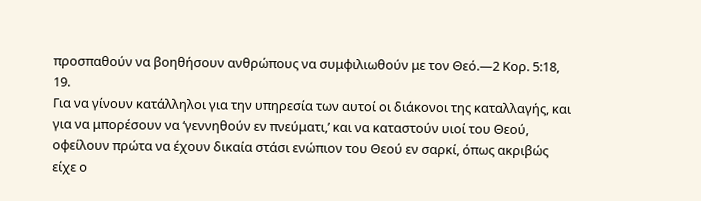προσπαθούν να βοηθήσουν ανθρώπους να συμφιλιωθούν με τον Θεό.—2 Κορ. 5:18, 19.
Για να γίνουν κατάλληλοι για την υπηρεσία των αυτοί οι διάκονοι της καταλλαγής, και για να μπορέσουν να ‘γεννηθούν εν πνεύματι,’ και να καταστούν υιοί του Θεού, οφείλουν πρώτα να έχουν δικαία στάσι ενώπιον του Θεού εν σαρκί, όπως ακριβώς είχε ο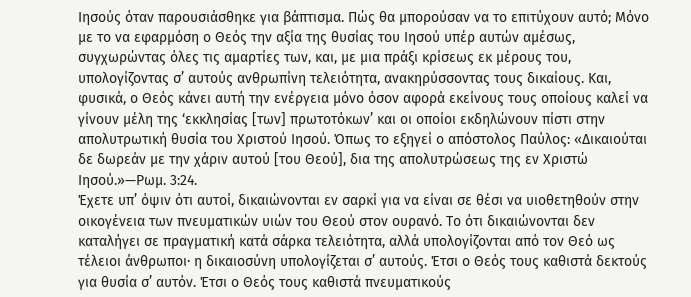Ιησούς όταν παρουσιάσθηκε για βάπτισμα. Πώς θα μπορούσαν να το επιτύχουν αυτό; Μόνο με το να εφαρμόση ο Θεός την αξία της θυσίας του Ιησού υπέρ αυτών αμέσως, συγχωρώντας όλες τις αμαρτίες των, και, με μια πράξι κρίσεως εκ μέρους του, υπολογίζοντας σ’ αυτούς ανθρωπίνη τελειότητα, ανακηρύσσοντας τους δικαίους. Και, φυσικά, ο Θεός κάνει αυτή την ενέργεια μόνο όσον αφορά εκείνους τους οποίους καλεί να γίνουν μέλη της ‘εκκλησίας [των] πρωτοτόκων’ και οι οποίοι εκδηλώνουν πίστι στην απολυτρωτική θυσία του Χριστού Ιησού. Όπως το εξηγεί ο απόστολος Παύλος: «Δικαιούται δε δωρεάν με την χάριν αυτού [του Θεού], δια της απολυτρώσεως της εν Χριστώ Ιησού.»—Ρωμ. 3:24.
Έχετε υπ’ όψιν ότι αυτοί, δικαιώνονται εν σαρκί για να είναι σε θέσι να υιοθετηθούν στην οικογένεια των πνευματικών υιών του Θεού στον ουρανό. Το ότι δικαιώνονται δεν καταλήγει σε πραγματική κατά σάρκα τελειότητα, αλλά υπολογίζονται από τον Θεό ως τέλειοι άνθρωποι· η δικαιοσύνη υπολογίζεται σ’ αυτούς. Έτσι ο Θεός τους καθιστά δεκτούς για θυσία σ’ αυτόν. Έτσι ο Θεός τους καθιστά πνευματικούς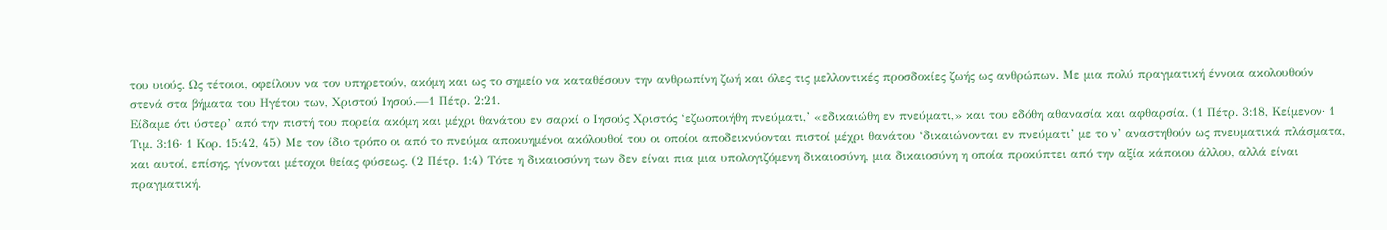του υιούς. Ως τέτοιοι, οφείλουν να τον υπηρετούν, ακόμη και ως το σημείο να καταθέσουν την ανθρωπίνη ζωή και όλες τις μελλοντικές προσδοκίες ζωής ως ανθρώπων. Με μια πολύ πραγματική έννοια ακολουθούν στενά στα βήματα του Ηγέτου των, Χριστού Ιησού.—1 Πέτρ. 2:21.
Είδαμε ότι ύστερ’ από την πιστή του πορεία ακόμη και μέχρι θανάτου εν σαρκί ο Ιησούς Χριστός ‘εζωοποιήθη πνεύματι,’ «εδικαιώθη εν πνεύματι,» και του εδόθη αθανασία και αφθαρσία. (1 Πέτρ. 3:18, Κείμενον· 1 Τιμ. 3:16· 1 Κορ. 15:42, 45) Με τον ίδιο τρόπο οι από το πνεύμα αποκυημένοι ακόλουθοί του οι οποίοι αποδεικνύονται πιστοί μέχρι θανάτου ‘δικαιώνονται εν πνεύματι’ με το ν’ αναστηθούν ως πνευματικά πλάσματα, και αυτοί, επίσης, γίνονται μέτοχοι θείας φύσεως. (2 Πέτρ. 1:4) Τότε η δικαιοσύνη των δεν είναι πια μια υπολογιζόμενη δικαιοσύνη, μια δικαιοσύνη η οποία προκύπτει από την αξία κάποιου άλλου, αλλά είναι πραγματική.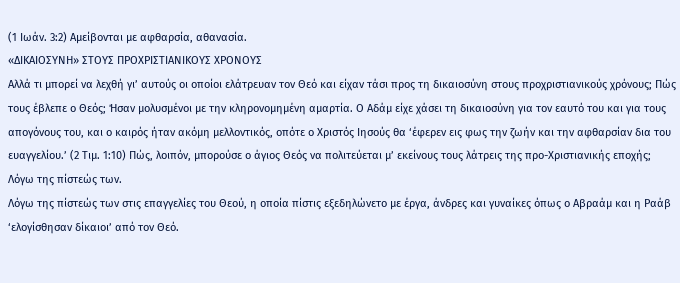(1 Ιωάν. 3:2) Αμείβονται με αφθαρσία, αθανασία.
«ΔΙΚΑΙΟΣΥΝΗ» ΣΤΟΥΣ ΠΡΟΧΡΙΣΤΙΑΝΙΚΟΥΣ ΧΡΟΝΟΥΣ
Αλλά τι μπορεί να λεχθή γι’ αυτούς οι οποίοι ελάτρευαν τον Θεό και είχαν τάσι προς τη δικαιοσύνη στους προχριστιανικούς χρόνους; Πώς τους έβλεπε ο Θεός; Ήσαν μολυσμένοι με την κληρονομημένη αμαρτία. Ο Αδάμ είχε χάσει τη δικαιοσύνη για τον εαυτό του και για τους απογόνους του, και ο καιρός ήταν ακόμη μελλοντικός, οπότε ο Χριστός Ιησούς θα ‘έφερεν εις φως την ζωήν και την αφθαρσίαν δια του ευαγγελίου.’ (2 Τιμ. 1:10) Πώς, λοιπόν, μπορούσε ο άγιος Θεός να πολιτεύεται μ’ εκείνους τους λάτρεις της προ-Χριστιανικής εποχής; Λόγω της πίστεώς των.
Λόγω της πίστεώς των στις επαγγελίες του Θεού, η οποία πίστις εξεδηλώνετο με έργα, άνδρες και γυναίκες όπως ο Αβραάμ και η Ραάβ ‘ελογίσθησαν δίκαιοι’ από τον Θεό.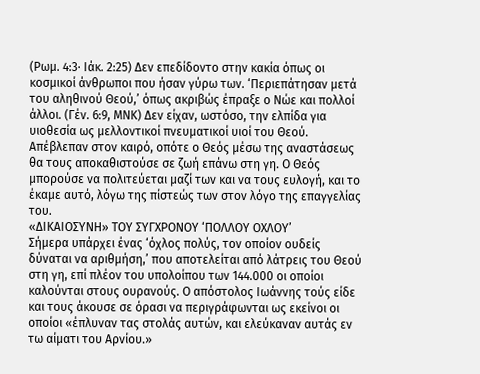(Ρωμ. 4:3· Ιάκ. 2:25) Δεν επεδίδοντο στην κακία όπως οι κοσμικοί άνθρωποι που ήσαν γύρω των. ‘Περιεπάτησαν μετά του αληθινού Θεού,’ όπως ακριβώς έπραξε ο Νώε και πολλοί άλλοι. (Γέν. 6:9, ΜΝΚ) Δεν είχαν, ωστόσο, την ελπίδα για υιοθεσία ως μελλοντικοί πνευματικοί υιοί του Θεού. Απέβλεπαν στον καιρό, οπότε ο Θεός μέσω της αναστάσεως θα τους αποκαθιστούσε σε ζωή επάνω στη γη. Ο Θεός μπορούσε να πολιτεύεται μαζί των και να τους ευλογή, και το έκαμε αυτό, λόγω της πίστεώς των στον λόγο της επαγγελίας του.
«ΔΙΚΑΙΟΣΥΝΗ» ΤΟΥ ΣΥΓΧΡΟΝΟΥ ‘ΠΟΛΛΟΥ ΟΧΛΟΥ’
Σήμερα υπάρχει ένας ‘όχλος πολύς, τον οποίον ουδείς δύναται να αριθμήση,’ που αποτελείται από λάτρεις του Θεού στη γη, επί πλέον του υπολοίπου των 144.000 οι οποίοι καλούνται στους ουρανούς. Ο απόστολος Ιωάννης τούς είδε και τους άκουσε σε όρασι να περιγράφωνται ως εκείνοι οι οποίοι «έπλυναν τας στολάς αυτών, και ελεύκαναν αυτάς εν τω αίματι του Αρνίου.»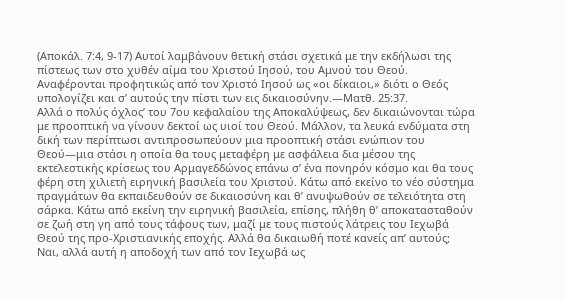(Αποκάλ. 7:4, 9-17) Αυτοί λαμβάνουν θετική στάσι σχετικά με την εκδήλωσι της πίστεως των στο χυθέν αίμα του Χριστού Ιησού, του Αμνού του Θεού. Αναφέρονται προφητικώς από τον Χριστό Ιησού ως «οι δίκαιοι,» διότι ο Θεός υπολογίζει και σ’ αυτούς την πίστι των εις δικαιοσύνην.—Ματθ. 25:37.
Αλλά ο πολύς όχλος’ του 7ου κεφαλαίου της Αποκαλύψεως, δεν δικαιώνονται τώρα με προοπτική να γίνουν δεκτοί ως υιοί του Θεού. Μάλλον, τα λευκά ενδύματα στη δική των περίπτωσι αντιπροσωπεύουν μια προοπτική στάσι ενώπιον του Θεού—μια στάσι η οποία θα τους μεταφέρη με ασφάλεια δια μέσου της εκτελεστικής κρίσεως του Αρμαγεδδώνος επάνω σ’ ένα πονηρόν κόσμο και θα τους φέρη στη χιλιετή ειρηνική βασιλεία του Χριστού. Κάτω από εκείνο το νέο σύστημα πραγμάτων θα εκπαιδευθούν σε δικαιοσύνη και θ’ ανυψωθούν σε τελειότητα στη σάρκα. Κάτω από εκείνη την ειρηνική βασιλεία, επίσης, πλήθη θ’ αποκατασταθούν σε ζωή στη γη από τους τάφους των, μαζί με τους πιστούς λάτρεις του Ιεχωβά Θεού της προ-Χριστιανικής εποχής. Αλλά θα δικαιωθή ποτέ κανείς απ’ αυτούς;
Ναι, αλλά αυτή η αποδοχή των από τον Ιεχωβά ως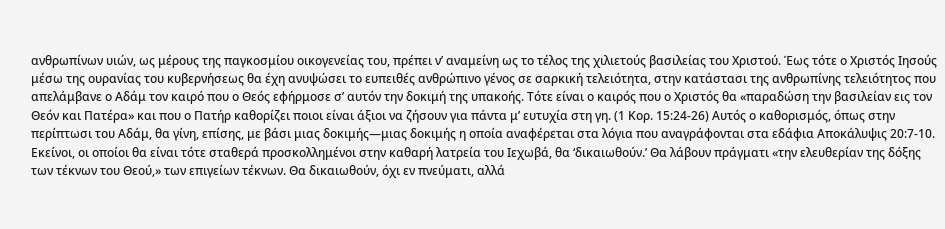ανθρωπίνων υιών, ως μέρους της παγκοσμίου οικογενείας του, πρέπει ν’ αναμείνη ως το τέλος της χιλιετούς βασιλείας του Χριστού. Έως τότε ο Χριστός Ιησούς μέσω της ουρανίας του κυβερνήσεως θα έχη ανυψώσει το ευπειθές ανθρώπινο γένος σε σαρκική τελειότητα, στην κατάστασι της ανθρωπίνης τελειότητος που απελάμβανε ο Αδάμ τον καιρό που ο Θεός εφήρμοσε σ’ αυτόν την δοκιμή της υπακοής. Τότε είναι ο καιρός που ο Χριστός θα «παραδώση την βασιλείαν εις τον Θεόν και Πατέρα» και που ο Πατήρ καθορίζει ποιοι είναι άξιοι να ζήσουν για πάντα μ’ ευτυχία στη γη. (1 Κορ. 15:24-26) Αυτός ο καθορισμός, όπως στην περίπτωσι του Αδάμ, θα γίνη, επίσης, με βάσι μιας δοκιμής—μιας δοκιμής η οποία αναφέρεται στα λόγια που αναγράφονται στα εδάφια Αποκάλυψις 20:7-10.
Εκείνοι, οι οποίοι θα είναι τότε σταθερά προσκολλημένοι στην καθαρή λατρεία του Ιεχωβά, θα ‘δικαιωθούν.’ Θα λάβουν πράγματι «την ελευθερίαν της δόξης των τέκνων του Θεού,» των επιγείων τέκνων. Θα δικαιωθούν, όχι εν πνεύματι, αλλά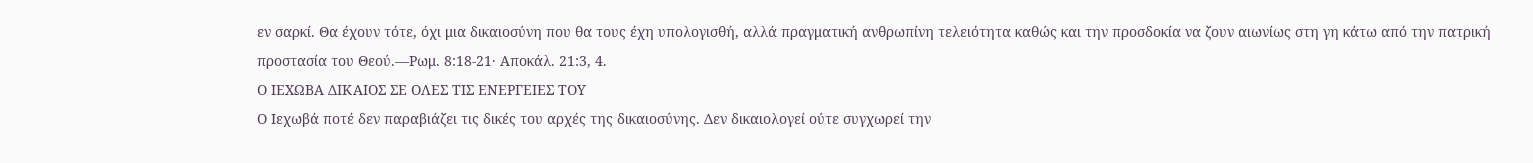εν σαρκί. Θα έχουν τότε, όχι μια δικαιοσύνη που θα τους έχη υπολογισθή, αλλά πραγματική ανθρωπίνη τελειότητα καθώς και την προσδοκία να ζουν αιωνίως στη γη κάτω από την πατρική προστασία του Θεού.—Ρωμ. 8:18-21· Αποκάλ. 21:3, 4.
Ο ΙΕΧΩΒΑ ΔΙΚΑΙΟΣ ΣΕ ΟΛΕΣ ΤΙΣ ΕΝΕΡΓΕΙΕΣ ΤΟΥ
Ο Ιεχωβά ποτέ δεν παραβιάζει τις δικές του αρχές της δικαιοσύνης. Δεν δικαιολογεί ούτε συγχωρεί την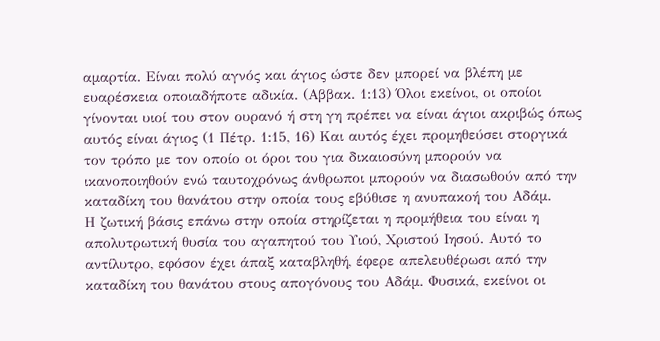αμαρτία. Είναι πολύ αγνός και άγιος ώστε δεν μπορεί να βλέπη με ευαρέσκεια οποιαδήποτε αδικία. (Αββακ. 1:13) Όλοι εκείνοι, οι οποίοι γίνονται υιοί του στον ουρανό ή στη γη πρέπει να είναι άγιοι ακριβώς όπως αυτός είναι άγιος (1 Πέτρ. 1:15, 16) Και αυτός έχει προμηθεύσει στοργικά τον τρόπο με τον οποίο οι όροι του για δικαιοσύνη μπορούν να ικανοποιηθούν ενώ ταυτοχρόνως άνθρωποι μπορούν να διασωθούν από την καταδίκη του θανάτου στην οποία τους εβύθισε η ανυπακοή του Αδάμ.
Η ζωτική βάσις επάνω στην οποία στηρίζεται η προμήθεια του είναι η απολυτρωτική θυσία του αγαπητού του Υιού, Χριστού Ιησού. Αυτό το αντίλυτρο, εφόσον έχει άπαξ καταβληθή, έφερε απελευθέρωσι από την καταδίκη του θανάτου στους απογόνους του Αδάμ. Φυσικά, εκείνοι οι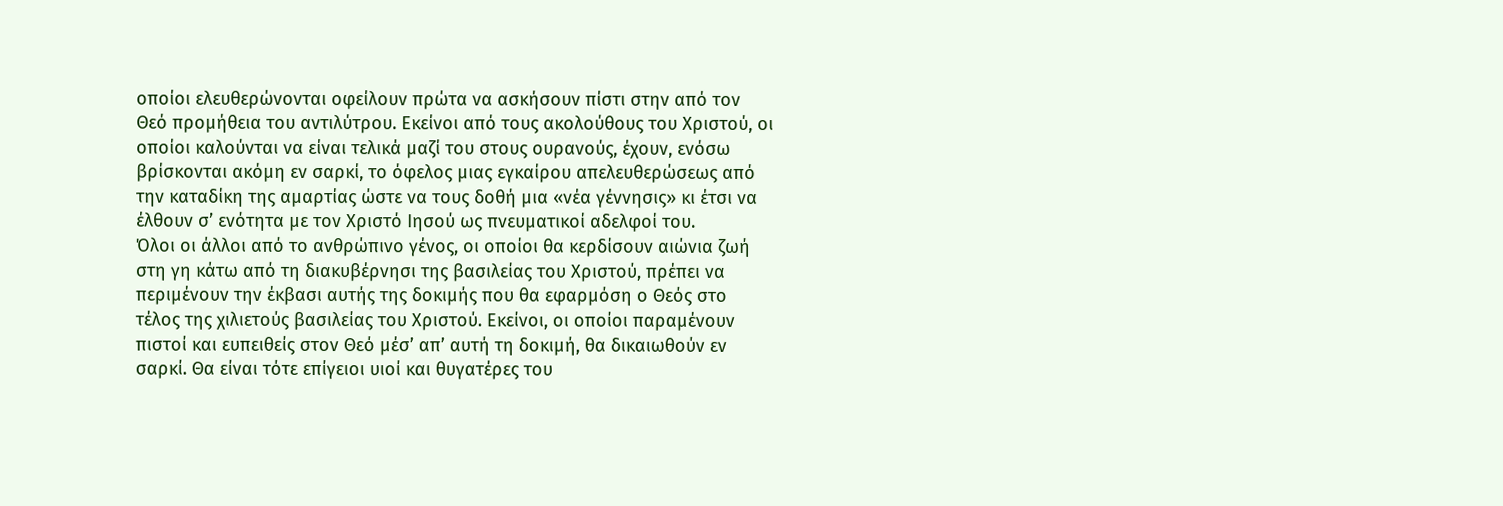οποίοι ελευθερώνονται οφείλουν πρώτα να ασκήσουν πίστι στην από τον Θεό προμήθεια του αντιλύτρου. Εκείνοι από τους ακολούθους του Χριστού, οι οποίοι καλούνται να είναι τελικά μαζί του στους ουρανούς, έχουν, ενόσω βρίσκονται ακόμη εν σαρκί, το όφελος μιας εγκαίρου απελευθερώσεως από την καταδίκη της αμαρτίας ώστε να τους δοθή μια «νέα γέννησις» κι έτσι να έλθουν σ’ ενότητα με τον Χριστό Ιησού ως πνευματικοί αδελφοί του.
Όλοι οι άλλοι από το ανθρώπινο γένος, οι οποίοι θα κερδίσουν αιώνια ζωή στη γη κάτω από τη διακυβέρνησι της βασιλείας του Χριστού, πρέπει να περιμένουν την έκβασι αυτής της δοκιμής που θα εφαρμόση ο Θεός στο τέλος της χιλιετούς βασιλείας του Χριστού. Εκείνοι, οι οποίοι παραμένουν πιστοί και ευπειθείς στον Θεό μέσ’ απ’ αυτή τη δοκιμή, θα δικαιωθούν εν σαρκί. Θα είναι τότε επίγειοι υιοί και θυγατέρες του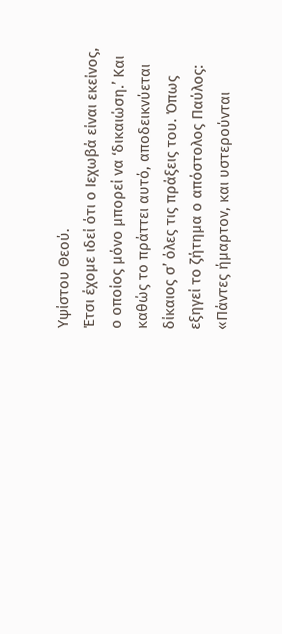Υψίστου Θεού.
Έτσι έχομε ιδεί ότι ο Ιεχωβά είναι εκείνος, ο οποίος μόνο μπορεί να ‘δικαιώση.’ Και καθώς το πράττει αυτό, αποδεικνύεται δίκαιος σ’ όλες τις πράξεις του. Όπως εξηγεί το ζήτημα ο απόστολος Παύλος: «Πάντες ήμαρτον, και υστερούνται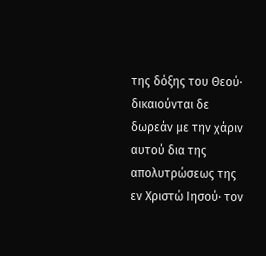της δόξης του Θεού· δικαιούνται δε δωρεάν με την χάριν αυτού δια της απολυτρώσεως της εν Χριστώ Ιησού· τον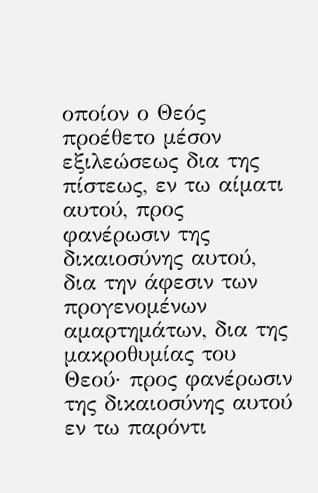οποίον ο Θεός προέθετο μέσον εξιλεώσεως δια της πίστεως, εν τω αίματι αυτού, προς φανέρωσιν της δικαιοσύνης αυτού, δια την άφεσιν των προγενομένων αμαρτημάτων, δια της μακροθυμίας του Θεού· προς φανέρωσιν της δικαιοσύνης αυτού εν τω παρόντι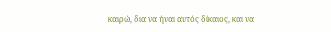καιρώ, δια να ήναι αυτός δίκαιος, και να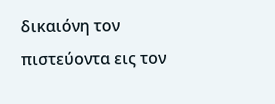δικαιόνη τον πιστεύοντα εις τον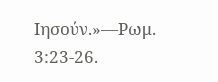Ιησούν.»—Ρωμ. 3:23-26.